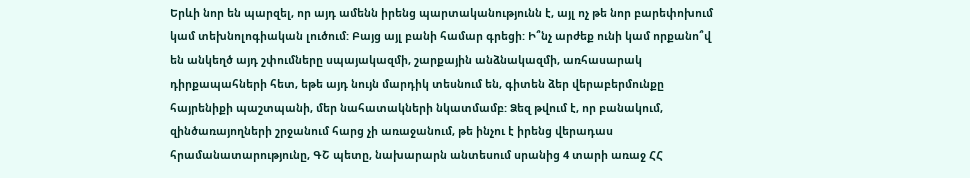Երևի նոր են պարզել, որ այդ ամենն իրենց պարտականությունն է, այլ ոչ թե նոր բարեփոխում կամ տեխնոլոգիական լուծում: Բայց այլ բանի համար գրեցի: Ի՞նչ արժեք ունի կամ որքանո՞վ են անկեղծ այդ շփումները սպայակազմի, շարքային անձնակազմի, առհասարակ դիրքապահների հետ, եթե այդ նույն մարդիկ տեսնում են, գիտեն ձեր վերաբերմունքը հայրենիքի պաշտպանի, մեր նահատակների նկատմամբ: Ձեզ թվում է, որ բանակում, զինծառայողների շրջանում հարց չի առաջանում, թե ինչու է իրենց վերադաս հրամանատարությունը, ԳՇ պետը, նախարարն անտեսում սրանից 4 տարի առաջ ՀՀ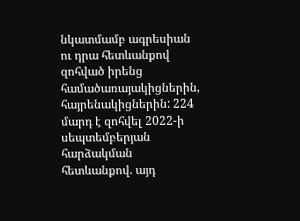նկատմամբ ագրեսիան ու դրա հետևանքով զոհված իրենց համածառայակիցներին, հայրենակիցներին: 224 մարդ է զոհվել 2022-ի սեպտեմբերյան հարձակման հետևանքով. այդ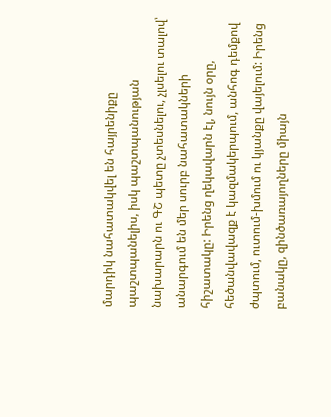մարդիկ նահատակվել են հայրենիքը պաշտպանելիս, իսկ պաշտպանության նախարարն ու ԳՇ պետը չտեսնելու, չլսելու տալով՝ անարգում են մեր սուրբ նահատակների հիշատակը: Իրենց ղեկավարն էլ, նույն օրը, հեծանվավազք է կազմակերպում, անհոգ դեմքով ժպտում, ուտում-խմում ու կյանքը վայելում: Իրենց բանակը, զինծառայողները միայն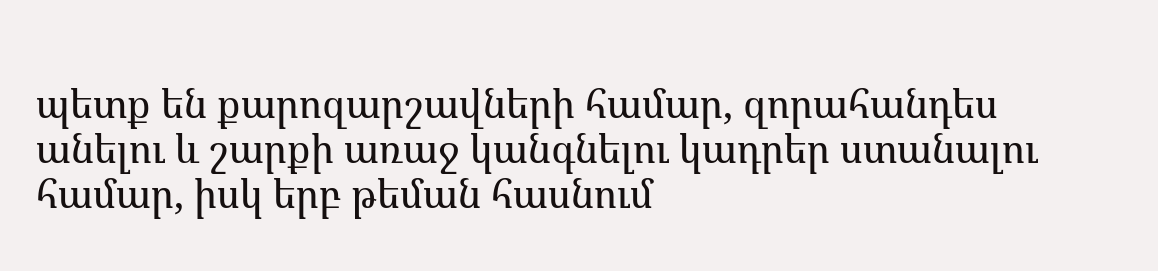պետք են քարոզարշավների համար, զորահանդես անելու և շարքի առաջ կանգնելու կադրեր ստանալու համար, իսկ երբ թեման հասնում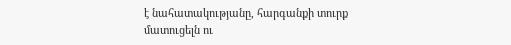է նահատակությանը, հարգանքի տուրք մատուցելն ու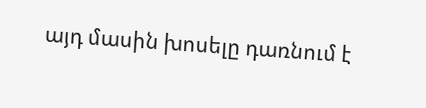այդ մասին խոսելը դառնում է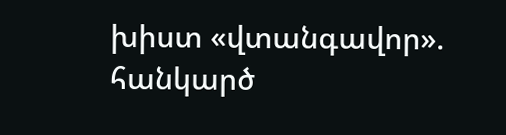խիստ «վտանգավոր». հանկարծ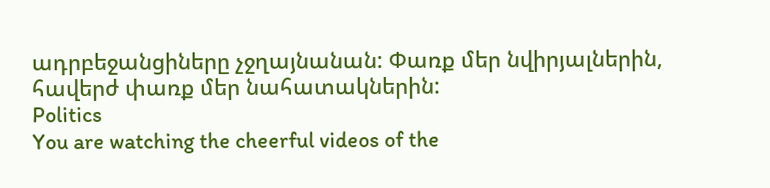ադրբեջանցիները չջղայնանան: Փառք մեր նվիրյալներին, հավերժ փառք մեր նահատակներին:
Politics
You are watching the cheerful videos of the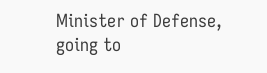Minister of Defense, going to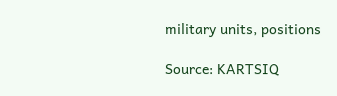military units, positions

Source: KARTSIQ